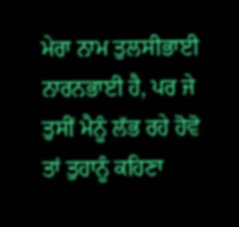ਮੇਰਾ ਨਾਮ ਤੁਲਸੀਭਾਈ ਨਾਰਨਭਾਈ ਹੈ, ਪਰ ਜੇ ਤੁਸੀਂ ਮੈਨੂੰ ਲੱਭ ਰਹੇ ਹੋਵੋ ਤਾਂ ਤੁਹਾਨੂੰ ਕਹਿਣਾ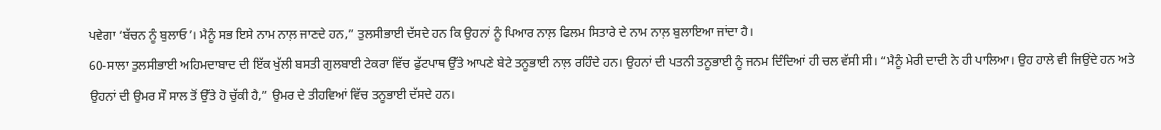ਪਵੇਗਾ ‘ਬੱਚਨ ਨੂੰ ਬੁਲਾਓ’। ਮੈਨੂੰ ਸਭ ਇਸੇ ਨਾਮ ਨਾਲ਼ ਜਾਣਦੇ ਹਨ,” ਤੁਲਸੀਭਾਈ ਦੱਸਦੇ ਹਨ ਕਿ ਉਹਨਾਂ ਨੂੰ ਪਿਆਰ ਨਾਲ਼ ਫਿਲਮ ਸਿਤਾਰੇ ਦੇ ਨਾਮ ਨਾਲ਼ ਬੁਲਾਇਆ ਜਾਂਦਾ ਹੈ।
60-ਸਾਲਾ ਤੁਲਸੀਭਾਈ ਅਹਿਮਦਾਬਾਦ ਦੀ ਇੱਕ ਖੁੱਲੀ ਬਸਤੀ ਗੁਲਬਾਈ ਟੇਕਰਾ ਵਿੱਚ ਫੁੱਟਪਾਥ ਉੱਤੇ ਆਪਣੇ ਬੇਟੇ ਤਨੂਭਾਈ ਨਾਲ਼ ਰਹਿੰਦੇ ਹਨ। ਉਹਨਾਂ ਦੀ ਪਤਨੀ ਤਨੂਭਾਈ ਨੂੰ ਜਨਮ ਦਿੰਦਿਆਂ ਹੀ ਚਲ ਵੱਸੀ ਸੀ। “ਮੈਨੂੰ ਮੇਰੀ ਦਾਦੀ ਨੇ ਹੀ ਪਾਲਿਆ। ਉਹ ਹਾਲੇ ਵੀ ਜਿਉਂਦੇ ਹਨ ਅਤੇ ਉਹਨਾਂ ਦੀ ਉਮਰ ਸੌ ਸਾਲ ਤੋਂ ਉੱਤੇ ਹੋ ਚੁੱਕੀ ਹੈ,” ਉਮਰ ਦੇ ਤੀਹਵਿਆਂ ਵਿੱਚ ਤਨੂਭਾਈ ਦੱਸਦੇ ਹਨ।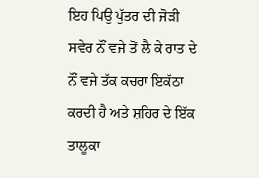ਇਹ ਪਿਉ ਪੁੱਤਰ ਦੀ ਜੋੜੀ ਸਵੇਰ ਨੌਂ ਵਜੇ ਤੋਂ ਲੈ ਕੇ ਰਾਤ ਦੇ ਨੌਂ ਵਜੇ ਤੱਕ ਕਚਰਾ ਇਕੱਠਾ ਕਰਦੀ ਹੈ ਅਤੇ ਸ਼ਹਿਰ ਦੇ ਇੱਕ ਤਾਲੂਕਾ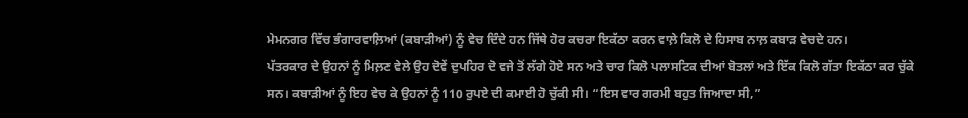ਮੇਮਨਗਰ ਵਿੱਚ ਭੰਗਾਰਵਾਲ਼ਿਆਂ (ਕਬਾੜੀਆਂ) ਨੂੰ ਵੇਚ ਦਿੰਦੇ ਹਨ ਜਿੱਥੇ ਹੋਰ ਕਚਰਾ ਇਕੱਠਾ ਕਰਨ ਵਾਲ਼ੇ ਕਿਲੋ ਦੇ ਹਿਸਾਬ ਨਾਲ਼ ਕਬਾੜ ਵੇਚਦੇ ਹਨ।
ਪੱਤਰਕਾਰ ਦੇ ਉਹਨਾਂ ਨੂੰ ਮਿਲ਼ਣ ਵੇਲੇ ਉਹ ਦੋਵੇਂ ਦੁਪਹਿਰ ਦੋ ਵਜੇ ਤੋਂ ਲੱਗੇ ਹੋਏ ਸਨ ਅਤੇ ਚਾਰ ਕਿਲੋ ਪਲਾਸਟਿਕ ਦੀਆਂ ਬੋਤਲਾਂ ਅਤੇ ਇੱਕ ਕਿਲੋ ਗੱਤਾ ਇਕੱਠਾ ਕਰ ਚੁੱਕੇ ਸਨ। ਕਬਾੜੀਆਂ ਨੂੰ ਇਹ ਵੇਚ ਕੇ ਉਹਨਾਂ ਨੂੰ 110 ਰੁਪਏ ਦੀ ਕਮਾਈ ਹੋ ਚੁੱਕੀ ਸੀ। “ਇਸ ਵਾਰ ਗਰਮੀ ਬਹੁਤ ਜਿਆਦਾ ਸੀ,”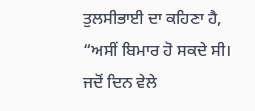ਤੁਲਸੀਭਾਈ ਦਾ ਕਹਿਣਾ ਹੈ, “ਅਸੀਂ ਬਿਮਾਰ ਹੋ ਸਕਦੇ ਸੀ। ਜਦੋਂ ਦਿਨ ਵੇਲੇ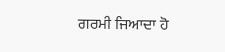ਗਰਮੀ ਜਿਆਦਾ ਹੋ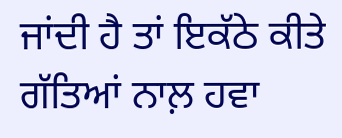ਜਾਂਦੀ ਹੈ ਤਾਂ ਇਕੱਠੇ ਕੀਤੇ ਗੱਤਿਆਂ ਨਾਲ਼ ਹਵਾ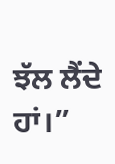ਝੱਲ ਲੈਂਦੇ ਹਾਂ।”